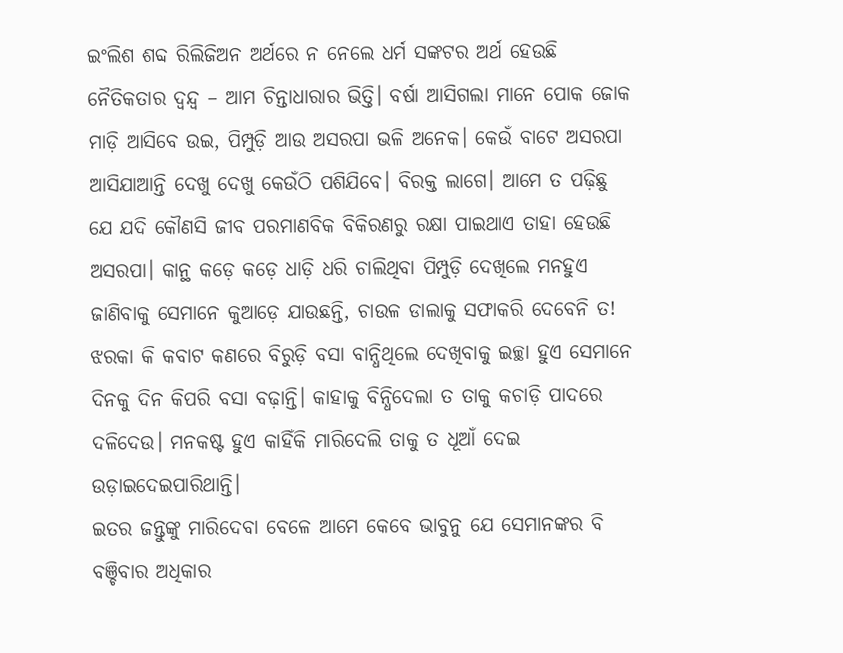ଇଂଲିଶ ଶବ୍ଦ ରିଲିଜିଅନ ଅର୍ଥରେ ନ ନେଲେ ଧର୍ମ ସଙ୍କଟର ଅର୍ଥ ହେଉଛି ନୈତିକତାର ଦ୍ୱନ୍ଦ୍ୱ – ଆମ ଚିନ୍ତାଧାରାର ଭିତ୍ତି। ବର୍ଷା ଆସିଗଲା ମାନେ ପୋକ ଜୋକ ମାଡ଼ି ଆସିବେ ଉଇ, ପିମ୍ପୁଡ଼ି ଆଉ ଅସରପା ଭଳି ଅନେକ। କେଉଁ ବାଟେ ଅସରପା ଆସିଯାଆନ୍ତି ଦେଖୁ ଦେଖୁ କେଉଁଠି ପଶିଯିବେ। ବିରକ୍ତ ଲାଗେ। ଆମେ ତ ପଢ଼ିଛୁ ଯେ ଯଦି କୌଣସି ଜୀବ ପରମାଣବିକ ବିକିରଣରୁ ରକ୍ଷା ପାଇଥାଏ ତାହା ହେଉଛି ଅସରପା। କାନ୍ଥ କଡ଼େ କଡ଼େ ଧାଡ଼ି ଧରି ଚାଲିଥିବା ପିମ୍ପୁଡ଼ି ଦେଖିଲେ ମନହୁଏ ଜାଣିବାକୁ ସେମାନେ କୁଆଡ଼େ ଯାଉଛନ୍ତି, ଚାଉଳ ଡାଲାକୁ ସଫାକରି ଦେବେନି ତ! ଝରକା କି କବାଟ କଣରେ ବିରୁଡ଼ି ବସା ବାନ୍ଧିଥିଲେ ଦେଖିବାକୁ ଇଚ୍ଛା ହୁଏ ସେମାନେ ଦିନକୁ ଦିନ କିପରି ବସା ବଢ଼ାନ୍ତି। କାହାକୁ ବିନ୍ଧିଦେଲା ତ ତାକୁ କଚାଡ଼ି ପାଦରେ ଦଳିଦେଉ। ମନକଷ୍ଟ ହୁଏ କାହିଁକି ମାରିଦେଲି ତାକୁ ତ ଧୂଆଁ ଦେଇ ଉଡ଼ାଇଦେଇପାରିଥାନ୍ତି।
ଇତର ଜନ୍ତୁଙ୍କୁ ମାରିଦେବା ବେଳେ ଆମେ କେବେ ଭାବୁନୁ ଯେ ସେମାନଙ୍କର ବି ବଞ୍ଚିବାର ଅଧିକାର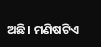ଅଛି। ମଣିଷଟିଏ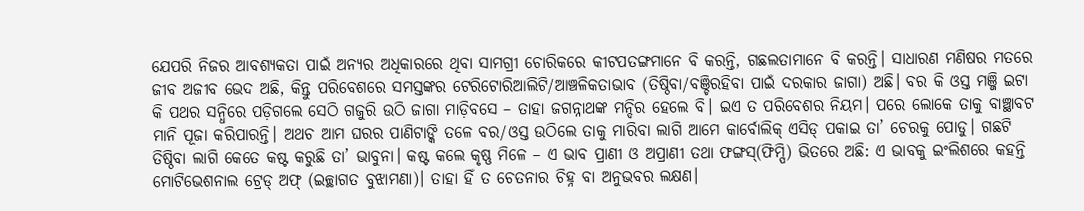ଯେପରି ନିଜର ଆବଶ୍ୟକତା ପାଇଁ ଅନ୍ୟର ଅଧିକାରରେ ଥିବା ସାମଗ୍ରୀ ଚୋରିକରେ କୀଟପତଙ୍ଗମାନେ ବି କରନ୍ତି, ଗଛଲତାମାନେ ବି କରନ୍ତି। ସାଧାରଣ ମଣିଷର ମତରେ ଜୀବ ଅଜୀବ ଭେଦ ଅଛି, କିନ୍ତୁ ପରିବେଶରେ ସମସ୍ତଙ୍କର ଟେରିଟୋରିଆଲିଟି/ଆଞ୍ଚଳିକତାଭାବ (ତିଷ୍ଠିବା/ବଞ୍ଚିରହିବା ପାଇଁ ଦରକାର ଜାଗା) ଅଛି। ବର କି ଓସ୍ତ ମଞ୍ଜି ଇଟା କି ପଥର ସନ୍ଧିରେ ପଡ଼ିଗଲେ ସେଠି ଗଜୁରି ଉଠି ଜାଗା ମାଡ଼ିବସେ – ତାହା ଜଗନ୍ନାଥଙ୍କ ମନ୍ଦିର ହେଲେ ବି। ଇଏ ତ ପରିବେଶର ନିୟମ। ପରେ ଲୋକେ ତାକୁ ବାଞ୍ଛାବଟ ମାନି ପୂଜା କରିପାରନ୍ତି। ଅଥଚ ଆମ ଘରର ପାଣିଟାଙ୍କି ତଳେ ବର/ଓସ୍ତ ଉଠିଲେ ତାକୁ ମାରିବା ଲାଗି ଆମେ କାର୍ବୋଲିକ୍ ଏସିଡ୍ ପକାଇ ତା’ ଚେରକୁ ପୋଡୁ। ଗଛଟି ତିଷ୍ଠିବା ଲାଗି କେତେ କଷ୍ଟ କରୁଛି ତା’ ଭାବୁନା। କଷ୍ଟ କଲେ କୃଷ୍ଣ ମିଳେ – ଏ ଭାବ ପ୍ରାଣୀ ଓ ଅପ୍ରାଣୀ ତଥା ଫଙ୍ଗସ୍(ଫିମ୍ପି) ଭିତରେ ଅଛି: ଏ ଭାବକୁ ଇଂଲିଶରେ କହନ୍ତି ମୋଟିଭେଶନାଲ ଟ୍ରେଡ୍ ଅଫ୍ (ଇଚ୍ଛାଗତ ବୁଝାମଣା)। ତାହା ହିଁ ତ ଚେତନାର ଚିହ୍ନ ବା ଅନୁଭବର ଲକ୍ଷଣ।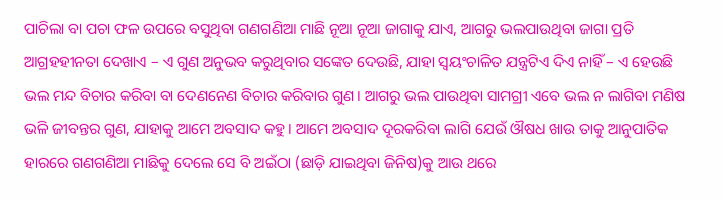ପାଚିଲା ବା ପଚା ଫଳ ଉପରେ ବସୁଥିବା ଗଣଗଣିଆ ମାଛି ନୂଆ ନୂଆ ଜାଗାକୁ ଯାଏ, ଆଗରୁ ଭଲପାଉଥିବା ଜାଗା ପ୍ରତି ଆଗ୍ରହହୀନତା ଦେଖାଏ – ଏ ଗୁଣ ଅନୁଭବ କରୁଥିବାର ସଙ୍କେତ ଦେଉଛି, ଯାହା ସ୍ବୟଂଚାଳିତ ଯନ୍ତ୍ରଟିଏ ଦିଏ ନାହିଁ – ଏ ହେଉଛି ଭଲ ମନ୍ଦ ବିଚାର କରିବା ବା ଦେଣନେଣ ବିଚାର କରିବାର ଗୁଣ। ଆଗରୁ ଭଲ ପାଉଥିବା ସାମଗ୍ରୀ ଏବେ ଭଲ ନ ଲାଗିବା ମଣିଷ ଭଳି ଜୀବନ୍ତର ଗୁଣ, ଯାହାକୁ ଆମେ ଅବସାଦ କହୁ। ଆମେ ଅବସାଦ ଦୂରକରିବା ଲାଗି ଯେଉଁ ଔଷଧ ଖାଉ ତାକୁ ଆନୁପାତିକ ହାରରେ ଗଣଗଣିଆ ମାଛିକୁ ଦେଲେ ସେ ବି ଅଇଁଠା (ଛାଡ଼ି ଯାଇଥିବା ଜିନିଷ)କୁ ଆଉ ଥରେ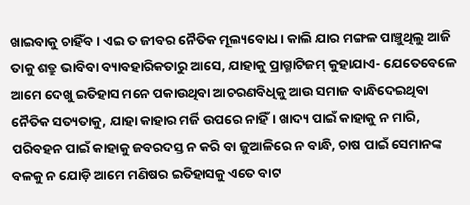ଖାଇବାକୁ ଚାହିଁବ। ଏଇ ତ ଜୀବର ନୈତିକ ମୂଲ୍ୟବୋଧ। କାଲି ଯାର ମଙ୍ଗଳ ପାଞ୍ଚୁଥିଲୁ ଆଜି ତାକୁ ଶତ୍ରୁ ଭାବିବା ବ୍ୟାବହାରିକତାରୁ ଆସେ, ଯାହାକୁ ପ୍ରାଗ୍ମାଟିଜମ୍ କୁହାଯାଏ- ଯେତେବେଳେ ଆମେ ଦେଖୁ ଇତିହାସ ମନେ ପକାଉଥିବା ଆଚରଣବିଧିକୁ ଆଉ ସମାଜ ବାନ୍ଧିଦେଇଥିବା ନୈତିକ ସତ୍ୟତାକୁ, ଯାହା କାହାର ମର୍ଜି ଉପରେ ନାହିଁ। ଖାଦ୍ୟ ପାଇଁ କାହାକୁ ନ ମାରି, ପରିବହନ ପାଇଁ କାହାକୁ ଜବରଦସ୍ତ ନ କରି ବା ଜୁଆଳିରେ ନ ବାନ୍ଧି, ଚାଷ ପାଇଁ ସେମାନଙ୍କ ବଳକୁ ନ ଯୋଡ଼ି ଆମେ ମଣିଷର ଇତିହାସକୁ ଏତେ ବାଟ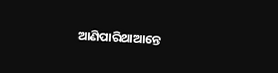ଆଣିପାରିଥାଆନ୍ତେ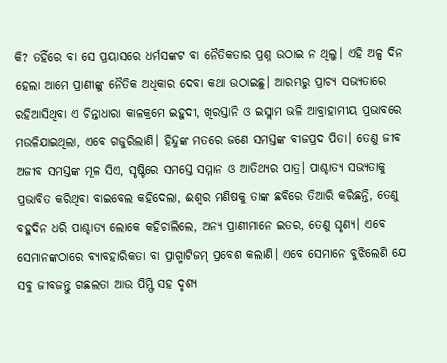କି? ତହିଁରେ ବା ସେ ପ୍ରୟାସରେ ଧର୍ମସଙ୍କଟ ବା ନୈତିକତାର ପ୍ରଶ୍ନ ଉଠାଇ ନ ଥିଲୁ। ଏହି ଅଳ୍ପ ଦିନ ହେଲା ଆମେ ପ୍ରାଣୀଙ୍କୁ ନୈତିକ ଅଧିକାର ଦେବା କଥା ଉଠାଇଛୁ। ଆରମ୍ଭରୁ ପ୍ରାଚ୍ୟ ସଭ୍ୟତାରେ ରହିଆସିଥିବା ଏ ଚିନ୍ତାଧାରା କାଳକ୍ରମେ ଇହୁଦୀ, ଖିରସ୍ତାନି ଓ ଇସ୍ଲାମ ଭଳି ଆବ୍ରାହାମୀୟ ପ୍ରଭାବରେ ମଉଳିଯାଇଥିଲା, ଏବେ ଗଜୁରିଲାଣି। ହିନ୍ଦୁଙ୍କ ମତରେ ଜଣେ ସମସ୍ତଙ୍କ ବୀଜପ୍ରଦ ପିତା। ତେଣୁ ଜୀବ ଅଜୀବ ସମସ୍ତଙ୍କ ମୂଳ ସିଏ, ସୃଷ୍ଟିରେ ସମସ୍ତେ ସମ୍ମାନ ଓ ଆତିଥ୍ୟର ପାତ୍ର। ପାଶ୍ଚାତ୍ୟ ସଭ୍ୟତାକୁ ପ୍ରଭାବିତ କରିଥିବା ବାଇବେଲ କହିଦେଲା, ଈଶ୍ୱର ମଣିଷକୁ ତାଙ୍କ ଛବିରେ ତିଆରି କରିଛନ୍ତି, ତେଣୁ ବହୁଦିନ ଧରି ପାଶ୍ଚାତ୍ୟ ଲୋକେ କହିଚାଲିଲେ, ଅନ୍ୟ ପ୍ରାଣୀମାନେ ଇତର, ତେଣୁ ଘୃଣ୍ୟ। ଏବେ ସେମାନଙ୍କଠାରେ ବ୍ୟାବହାରିକତା ବା ପ୍ରାଗ୍ମାଟିଜମ୍ ପ୍ରବେଶ କଲାଣି। ଏବେ ସେମାନେ ବୁଝିଲେଣି ଯେ ସବୁ ଜୀବଜନ୍ତୁ ଗଛଲତା ଆଉ ପିମ୍ଫି ସହ ଦୃଶ୍ୟ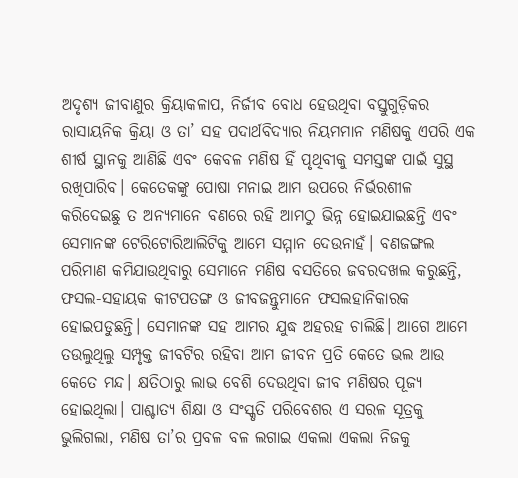ଅଦୃଶ୍ୟ ଜୀବାଣୁର କ୍ରିୟାକଳାପ, ନିର୍ଜୀବ ବୋଧ ହେଉଥିବା ବସ୍ତୁଗୁଡ଼ିକର ରାସାୟନିକ କ୍ରିୟା ଓ ତା’ ସହ ପଦାର୍ଥବିଦ୍ୟାର ନିୟମମାନ ମଣିଷକୁ ଏପରି ଏକ ଶୀର୍ଷ ସ୍ଥାନକୁ ଆଣିଛି ଏବଂ କେବଳ ମଣିଷ ହିଁ ପୃଥିବୀକୁ ସମସ୍ତଙ୍କ ପାଇଁ ସୁସ୍ଥ ରଖିପାରିବ। କେତେକଙ୍କୁ ପୋଷା ମନାଇ ଆମ ଉପରେ ନିର୍ଭରଶୀଳ କରିଦେଇଛୁ ତ ଅନ୍ୟମାନେ ବଣରେ ରହି ଆମଠୁ ଭିନ୍ନ ହୋଇଯାଇଛନ୍ତି ଏବଂ ସେମାନଙ୍କ ଟେରିଟୋରିଆଲିଟିକୁ ଆମେ ସମ୍ମାନ ଦେଉନାହଁ। ବଣଜଙ୍ଗଲ ପରିମାଣ କମିଯାଉଥିବାରୁ ସେମାନେ ମଣିଷ ବସତିରେ ଜବରଦଖଲ କରୁଛନ୍ତି, ଫସଲ-ସହାୟକ କୀଟପତଙ୍ଗ ଓ ଜୀବଜନ୍ତୁମାନେ ଫସଲହାନିକାରକ ହୋଇପଡୁଛନ୍ତି। ସେମାନଙ୍କ ସହ ଆମର ଯୁଦ୍ଧ ଅହରହ ଚାଲିଛି। ଆଗେ ଆମେ ତଉଲୁଥିଲୁ ସମ୍ପୃକ୍ତ ଜୀବଟିର ରହିବା ଆମ ଜୀବନ ପ୍ରତି କେତେ ଭଲ ଆଉ କେତେ ମନ୍ଦ। କ୍ଷତିଠାରୁ ଲାଭ ବେଶି ଦେଉଥିବା ଜୀବ ମଣିଷର ପୂଜ୍ୟ ହୋଇଥିଲା। ପାଶ୍ଚାତ୍ୟ ଶିକ୍ଷା ଓ ସଂସ୍କୃତି ପରିବେଶର ଏ ସରଳ ସୂତ୍ରକୁ ଭୁଲିଗଲା, ମଣିଷ ତା’ର ପ୍ରବଳ ବଳ ଲଗାଇ ଏକଲା ଏକଲା ନିଜକୁ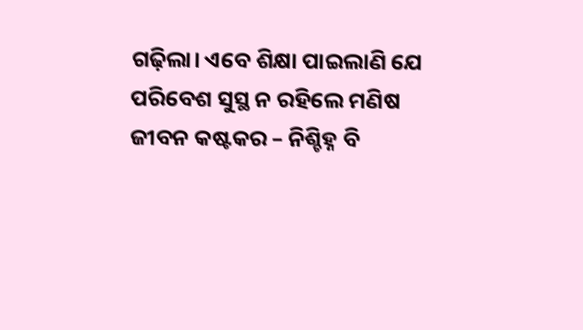ଗଢ଼ିଲା। ଏବେ ଶିକ୍ଷା ପାଇଲାଣି ଯେ ପରିବେଶ ସୁସ୍ଥ ନ ରହିଲେ ମଣିଷ ଜୀବନ କଷ୍ଟକର – ନିଶ୍ଚିହ୍ନ ବି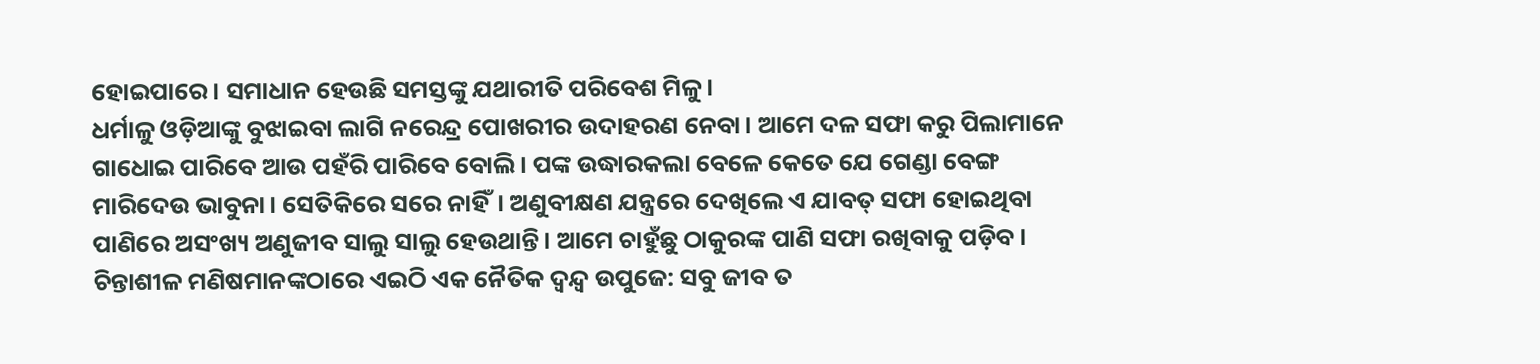ହୋଇପାରେ। ସମାଧାନ ହେଉଛି ସମସ୍ତଙ୍କୁ ଯଥାରୀତି ପରିବେଶ ମିଳୁ।
ଧର୍ମାଳୁ ଓଡ଼ିଆଙ୍କୁ ବୁଝାଇବା ଲାଗି ନରେନ୍ଦ୍ର ପୋଖରୀର ଉଦାହରଣ ନେବା। ଆମେ ଦଳ ସଫା କରୁ ପିଲାମାନେ ଗାଧୋଇ ପାରିବେ ଆଉ ପହଁରି ପାରିବେ ବୋଲି। ପଙ୍କ ଉଦ୍ଧାରକଲା ବେଳେ କେତେ ଯେ ଗେଣ୍ଡା ବେଙ୍ଗ ମାରିଦେଉ ଭାବୁନା। ସେତିକିରେ ସରେ ନାହିଁ। ଅଣୁବୀକ୍ଷଣ ଯନ୍ତ୍ରରେ ଦେଖିଲେ ଏ ଯାବତ୍ ସଫା ହୋଇଥିବା ପାଣିରେ ଅସଂଖ୍ୟ ଅଣୁଜୀବ ସାଲୁ ସାଲୁ ହେଉଥାନ୍ତି। ଆମେ ଚାହୁଁଛୁ ଠାକୁରଙ୍କ ପାଣି ସଫା ରଖିବାକୁ ପଡ଼ିବ। ଚିନ୍ତାଶୀଳ ମଣିଷମାନଙ୍କଠାରେ ଏଇଠି ଏକ ନୈତିକ ଦ୍ୱନ୍ଦ୍ୱ ଉପୁଜେ: ସବୁ ଜୀବ ତ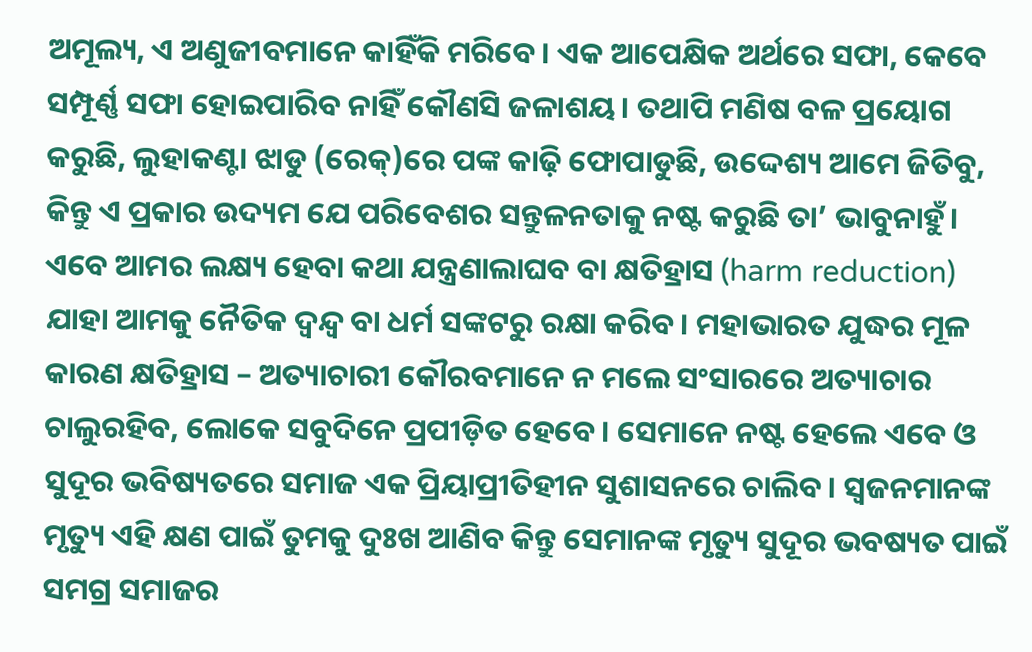ଅମୂଲ୍ୟ, ଏ ଅଣୁଜୀବମାନେ କାହିଁକି ମରିବେ। ଏକ ଆପେକ୍ଷିକ ଅର୍ଥରେ ସଫା, କେବେ ସମ୍ପୂର୍ଣ୍ଣ ସଫା ହୋଇପାରିବ ନାହିଁ କୌଣସି ଜଳାଶୟ। ତଥାପି ମଣିଷ ବଳ ପ୍ରୟୋଗ କରୁଛି, ଲୁହାକଣ୍ଟା ଝାଡୁ (ରେକ୍)ରେ ପଙ୍କ କାଢ଼ି ଫୋପାଡୁଛି, ଉଦ୍ଦେଶ୍ୟ ଆମେ ଜିତିବୁ, କିନ୍ତୁ ଏ ପ୍ରକାର ଉଦ୍ୟମ ଯେ ପରିବେଶର ସନ୍ତୁଳନତାକୁ ନଷ୍ଟ କରୁଛି ତା’ ଭାବୁନାହୁଁ। ଏବେ ଆମର ଲକ୍ଷ୍ୟ ହେବା କଥା ଯନ୍ତ୍ରଣାଲାଘବ ବା କ୍ଷତିହ୍ରାସ (harm reduction) ଯାହା ଆମକୁ ନୈତିକ ଦ୍ୱନ୍ଦ୍ୱ ବା ଧର୍ମ ସଙ୍କଟରୁ ରକ୍ଷା କରିବ। ମହାଭାରତ ଯୁଦ୍ଧର ମୂଳ କାରଣ କ୍ଷତିହ୍ରାସ – ଅତ୍ୟାଚାରୀ କୌରବମାନେ ନ ମଲେ ସଂସାରରେ ଅତ୍ୟାଚାର ଚାଲୁରହିବ, ଲୋକେ ସବୁଦିନେ ପ୍ରପୀଡ଼ିତ ହେବେ। ସେମାନେ ନଷ୍ଟ ହେଲେ ଏବେ ଓ ସୁଦୂର ଭବିଷ୍ୟତରେ ସମାଜ ଏକ ପ୍ରିୟାପ୍ରୀତିହୀନ ସୁଶାସନରେ ଚାଲିବ। ସ୍ବଜନମାନଙ୍କ ମୃତ୍ୟୁ ଏହି କ୍ଷଣ ପାଇଁ ତୁମକୁ ଦୁଃଖ ଆଣିବ କିନ୍ତୁ ସେମାନଙ୍କ ମୃତ୍ୟୁ ସୁଦୂର ଭବଷ୍ୟତ ପାଇଁ ସମଗ୍ର ସମାଜର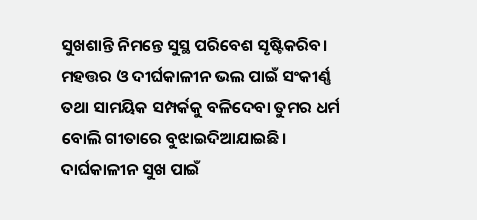ସୁଖଶାନ୍ତି ନିମନ୍ତେ ସୁସ୍ଥ ପରିବେଶ ସୃଷ୍ଟିକରିବ। ମହତ୍ତର ଓ ଦୀର୍ଘକାଳୀନ ଭଲ ପାଇଁ ସଂକୀର୍ଣ୍ଣ ତଥା ସାମୟିକ ସମ୍ପର୍କକୁ ବଳିଦେବା ତୁମର ଧର୍ମ ବୋଲି ଗୀତାରେ ବୁଝାଇଦିଆଯାଇଛି। ଦାର୍ଘକାଳୀନ ସୁଖ ପାଇଁ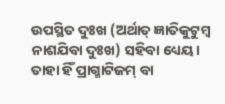ଉପସ୍ଥିତ ଦୁଃଖ (ଅର୍ଥାତ୍ ଜ୍ଞାତିକୁଟୁମ୍ବ ନାଶଯିବା ଦୁଃଖ) ସହିବା ଧ୍ୟେୟ। ତାହା ହିଁ ପ୍ରାଗ୍ମାଟିଜମ୍ ବା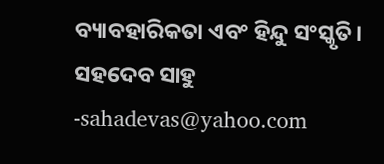ବ୍ୟାବହାରିକତା ଏବଂ ହିନ୍ଦୁ ସଂସ୍କୃତି।
ସହଦେବ ସାହୁ
-sahadevas@yahoo.com